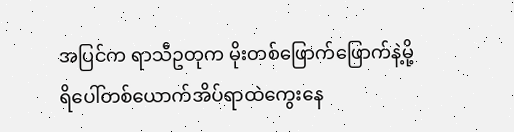အပြင်က ရာသီဥတုက မိုးတစ်ဖြောက်ဖြောက်နဲ့မို့ ရိပေါ်တစ်ယောက်အိပ်ရာထဲကွေးနေ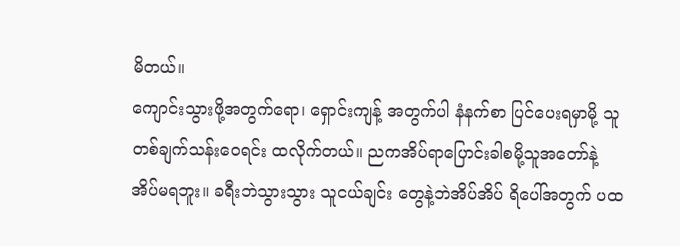မိတယ်။
ကျောင်းသွားဖို့အတွက်ရော၊ ရှောင်းကျန့် အတွက်ပါ နံနက်စာ ပြင်ပေးရမှာမို့ သူတစ်ချက်သန်းဝေရင်း ထလိုက်တယ်။ ညကအိပ်ရာပြောင်းခါစမို့သူအတော်နဲ့အိပ်မရဘူး။ ခရီးဘဲသွားသွား သူငယ်ချင်း တွေနဲ့ဘဲအိပ်အိပ် ရိပေါ်အတွက် ပထ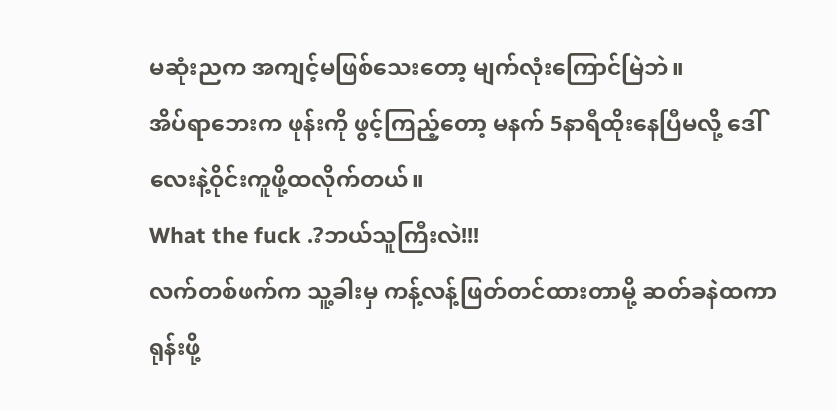မဆုံးညက အကျင့်မဖြစ်သေးတော့ မျက်လုံးကြောင်မြဲဘဲ။
အိပ်ရာဘေးက ဖုန်းကို ဖွင့်ကြည့်တော့ မနက် 5နာရီထိုးနေပြီမလို့ ဒေါ်လေးနဲ့ဝိုင်းကူဖို့ထလိုက်တယ်။
What the fuck .?ဘယ်သူကြီးလဲ!!!
လက်တစ်ဖက်က သူ့ခါးမှ ကန့်လန့်ဖြတ်တင်ထားတာမို့ ဆတ်ခနဲထကာ ရုန်းဖို့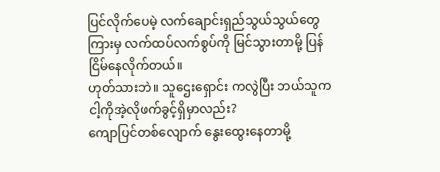ပြင်လိုက်ပေမဲ့ လက်ချောင်းရှည်သွယ်သွယ်တွေကြားမှ လက်ထပ်လက်စွပ်ကို မြင်သွားတာမို့ ပြန်ငြိမ်နေလိုက်တယ်။
ဟုတ်သားဘဲ။ သူဌေးရှောင်း ကလွဲပြီး ဘယ်သူက ငါ့ကိုအဲ့လိုဖက်ခွင့်ရှိမှာလည်း?
ကျောပြင်တစ်လျောက် နွေးထွေးနေတာမို့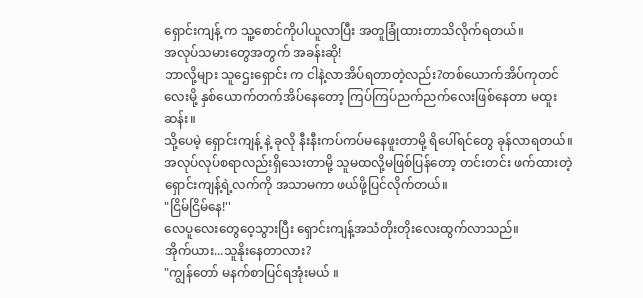ရှောင်းကျန့် က သူ့စောင်ကိုပါယူလာပြီး အတူခြုံထားတာသိလိုက်ရတယ်။
အလုပ်သမားတွေအတွက် အခန်းဆို!
ဘာလို့များ သူဌေးရှောင်း က ငါနဲ့လာအိပ်ရတာတဲ့လည်း?တစ်ယောက်အိပ်ကုတင်လေးမို့ နှစ်ယောက်တက်အိပ်နေတော့ ကြပ်ကြပ်ညက်ညက်လေးဖြစ်နေတာ မထူးဆန်း။
သို့ပေမဲ့ ရှောင်းကျန့် နဲ့ ခုလို နီးနီးကပ်ကပ်မနေဖူးတာမို့ ရိပေါ်ရင်တွေ ခုန်လာရတယ်။အလုပ်လုပ်စရာလည်းရှိသေးတာမို့ သူမထလို့မဖြစ်ပြန်တော့ တင်းတင်း ဖက်ထားတဲ့ ရှောင်းကျန့်ရဲ့လက်ကို အသာမကာ ဖယ်ဖို့ပြင်လိုက်တယ်။
"ငြိမ်ငြိမ်နေ!''
လေပူလေးတွေဝေ့သွားပြီး ရှောင်းကျန့်အသံတိုးတိုးလေးထွက်လာသည်။
အိုက်ယား...သူနိုးနေတာလား?
"ကျွန်တော် မနက်စာပြင်ရအုံးမယ် ။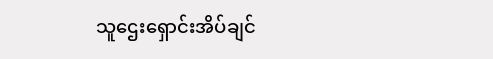သူဌေးရှောင်းအိပ်ချင်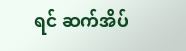ရင် ဆက်အိပ်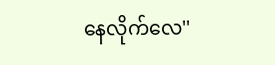နေလိုက်လေ''